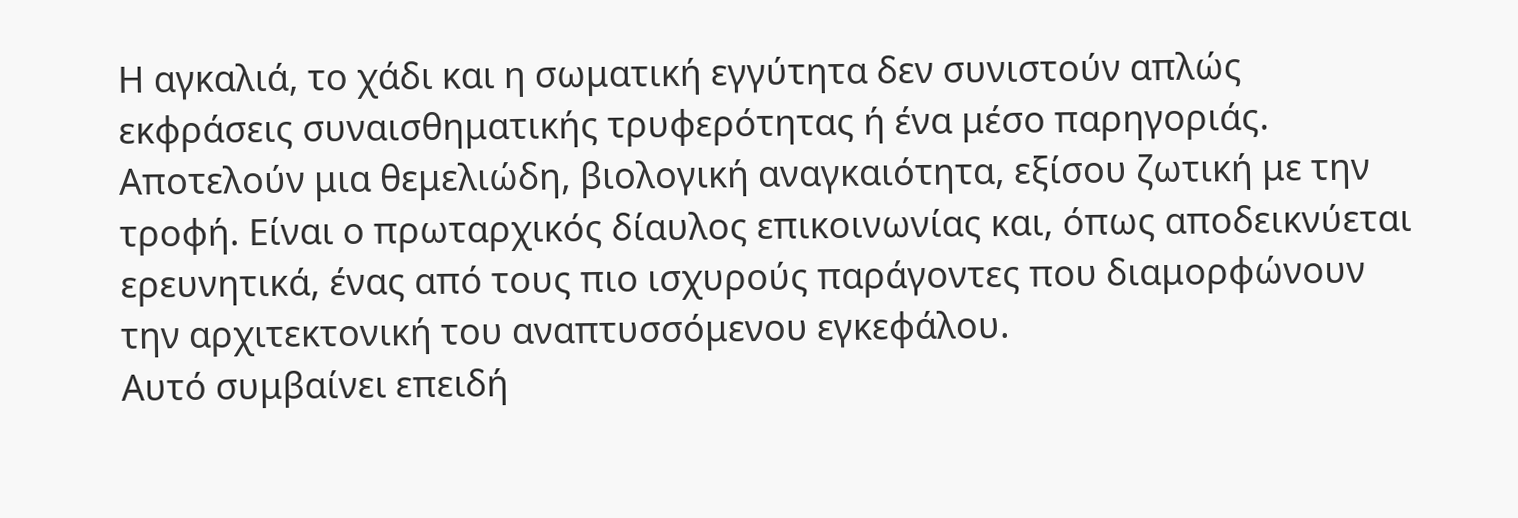Η αγκαλιά, το χάδι και η σωματική εγγύτητα δεν συνιστούν απλώς εκφράσεις συναισθηματικής τρυφερότητας ή ένα μέσο παρηγοριάς. Αποτελούν μια θεμελιώδη, βιολογική αναγκαιότητα, εξίσου ζωτική με την τροφή. Είναι ο πρωταρχικός δίαυλος επικοινωνίας και, όπως αποδεικνύεται ερευνητικά, ένας από τους πιο ισχυρούς παράγοντες που διαμορφώνουν την αρχιτεκτονική του αναπτυσσόμενου εγκεφάλου.
Αυτό συμβαίνει επειδή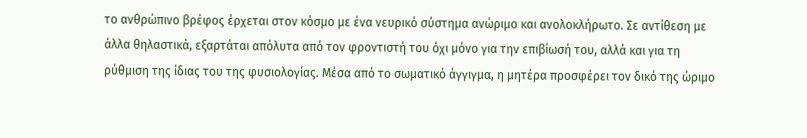το ανθρώπινο βρέφος έρχεται στον κόσμο με ένα νευρικό σύστημα ανώριμο και ανολοκλήρωτο. Σε αντίθεση με άλλα θηλαστικά, εξαρτάται απόλυτα από τον φροντιστή του όχι μόνο για την επιβίωσή του, αλλά και για τη ρύθμιση της ίδιας του της φυσιολογίας. Μέσα από το σωματικό άγγιγμα, η μητέρα προσφέρει τον δικό της ώριμο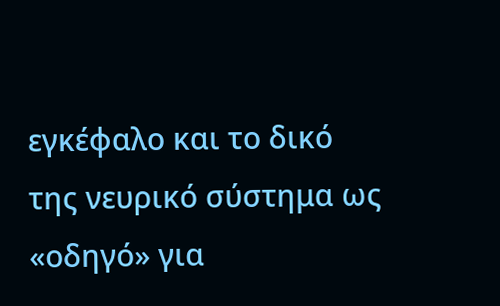εγκέφαλο και το δικό της νευρικό σύστημα ως «οδηγό» για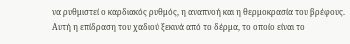να ρυθμιστεί ο καρδιακός ρυθμός, η αναπνοή και η θερμοκρασία του βρέφους.
Αυτή η επίδραση του χαδιού ξεκινά από το δέρμα, το οποίο είναι το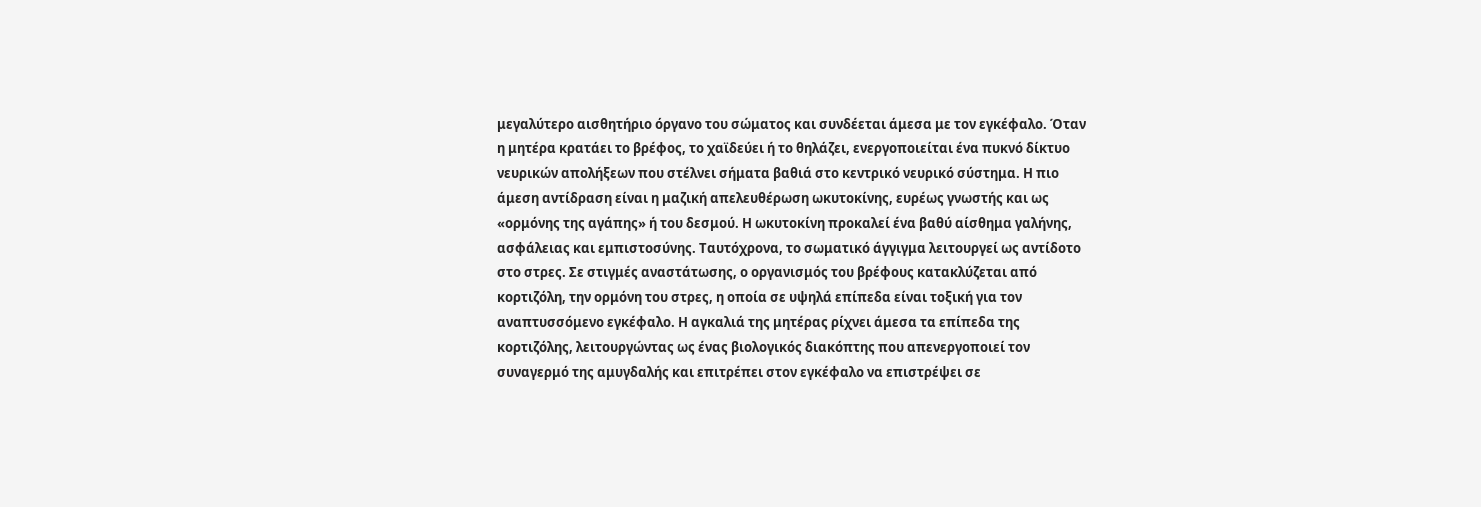μεγαλύτερο αισθητήριο όργανο του σώματος και συνδέεται άμεσα με τον εγκέφαλο. Όταν η μητέρα κρατάει το βρέφος, το χαϊδεύει ή το θηλάζει, ενεργοποιείται ένα πυκνό δίκτυο νευρικών απολήξεων που στέλνει σήματα βαθιά στο κεντρικό νευρικό σύστημα. Η πιο άμεση αντίδραση είναι η μαζική απελευθέρωση ωκυτοκίνης, ευρέως γνωστής και ως «ορμόνης της αγάπης» ή του δεσμού. Η ωκυτοκίνη προκαλεί ένα βαθύ αίσθημα γαλήνης, ασφάλειας και εμπιστοσύνης. Ταυτόχρονα, το σωματικό άγγιγμα λειτουργεί ως αντίδοτο στο στρες. Σε στιγμές αναστάτωσης, ο οργανισμός του βρέφους κατακλύζεται από κορτιζόλη, την ορμόνη του στρες, η οποία σε υψηλά επίπεδα είναι τοξική για τον αναπτυσσόμενο εγκέφαλο. Η αγκαλιά της μητέρας ρίχνει άμεσα τα επίπεδα της κορτιζόλης, λειτουργώντας ως ένας βιολογικός διακόπτης που απενεργοποιεί τον συναγερμό της αμυγδαλής και επιτρέπει στον εγκέφαλο να επιστρέψει σε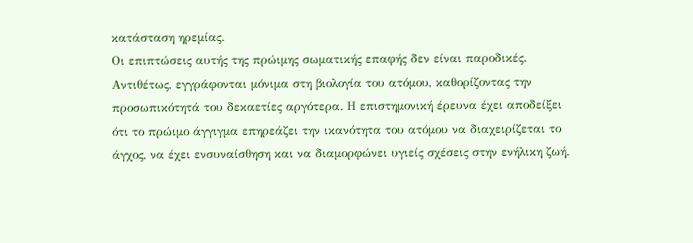κατάσταση ηρεμίας.
Οι επιπτώσεις αυτής της πρώιμης σωματικής επαφής δεν είναι παροδικές. Αντιθέτως, εγγράφονται μόνιμα στη βιολογία του ατόμου, καθορίζοντας την προσωπικότητά του δεκαετίες αργότερα. Η επιστημονική έρευνα έχει αποδείξει ότι το πρώιμο άγγιγμα επηρεάζει την ικανότητα του ατόμου να διαχειρίζεται το άγχος, να έχει ενσυναίσθηση και να διαμορφώνει υγιείς σχέσεις στην ενήλικη ζωή.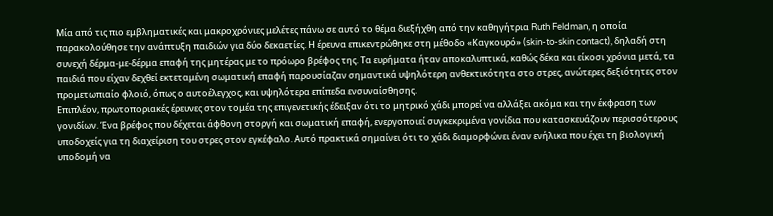Μία από τις πιο εμβληματικές και μακροχρόνιες μελέτες πάνω σε αυτό το θέμα διεξήχθη από την καθηγήτρια Ruth Feldman, η οποία παρακολούθησε την ανάπτυξη παιδιών για δύο δεκαετίες. Η έρευνα επικεντρώθηκε στη μέθοδο «Καγκουρό» (skin-to-skin contact), δηλαδή στη συνεχή δέρμα-με-δέρμα επαφή της μητέρας με το πρόωρο βρέφος της. Τα ευρήματα ήταν αποκαλυπτικά, καθώς δέκα και είκοσι χρόνια μετά, τα παιδιά που είχαν δεχθεί εκτεταμένη σωματική επαφή παρουσίαζαν σημαντικά υψηλότερη ανθεκτικότητα στο στρες, ανώτερες δεξιότητες στον προμετωπιαίο φλοιό, όπως ο αυτοέλεγχος, και υψηλότερα επίπεδα ενσυναίσθησης.
Επιπλέον, πρωτοποριακές έρευνες στον τομέα της επιγενετικής έδειξαν ότι το μητρικό χάδι μπορεί να αλλάξει ακόμα και την έκφραση των γονιδίων. Ένα βρέφος που δέχεται άφθονη στοργή και σωματική επαφή, ενεργοποιεί συγκεκριμένα γονίδια που κατασκευάζουν περισσότερους υποδοχείς για τη διαχείριση του στρες στον εγκέφαλο. Αυτό πρακτικά σημαίνει ότι το χάδι διαμορφώνει έναν ενήλικα που έχει τη βιολογική υποδομή να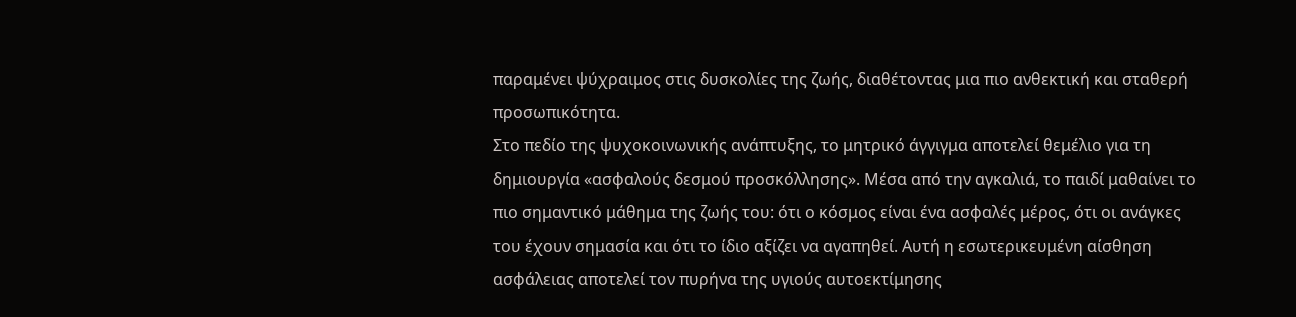παραμένει ψύχραιμος στις δυσκολίες της ζωής, διαθέτοντας μια πιο ανθεκτική και σταθερή προσωπικότητα.
Στο πεδίο της ψυχοκοινωνικής ανάπτυξης, το μητρικό άγγιγμα αποτελεί θεμέλιο για τη δημιουργία «ασφαλούς δεσμού προσκόλλησης». Μέσα από την αγκαλιά, το παιδί μαθαίνει το πιο σημαντικό μάθημα της ζωής του: ότι ο κόσμος είναι ένα ασφαλές μέρος, ότι οι ανάγκες του έχουν σημασία και ότι το ίδιο αξίζει να αγαπηθεί. Αυτή η εσωτερικευμένη αίσθηση ασφάλειας αποτελεί τον πυρήνα της υγιούς αυτοεκτίμησης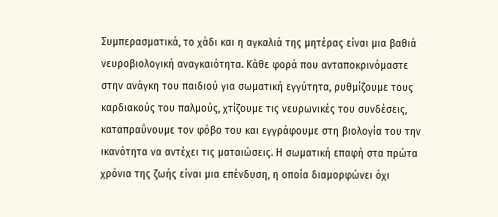Συμπερασματικά, το χάδι και η αγκαλιά της μητέρας είναι μια βαθιά νευροβιολογική αναγκαιότητα. Κάθε φορά που ανταποκρινόμαστε στην ανάγκη του παιδιού για σωματική εγγύτητα, ρυθμίζουμε τους καρδιακούς του παλμούς, χτίζουμε τις νευρωνικές του συνδέσεις, καταπραΰνουμε τον φόβο του και εγγράφουμε στη βιολογία του την ικανότητα να αντέχει τις ματαιώσεις. Η σωματική επαφή στα πρώτα χρόνια της ζωής είναι μια επένδυση, η οποία διαμορφώνει όχι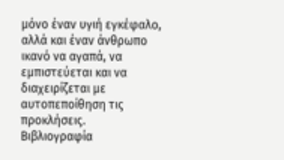μόνο έναν υγιή εγκέφαλο, αλλά και έναν άνθρωπο ικανό να αγαπά, να εμπιστεύεται και να διαχειρίζεται με αυτοπεποίθηση τις προκλήσεις.
Βιβλιογραφία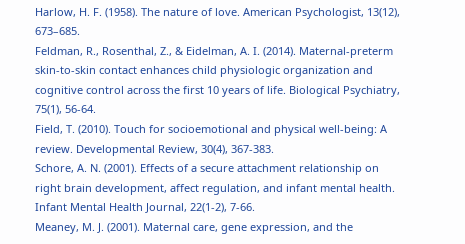Harlow, H. F. (1958). The nature of love. American Psychologist, 13(12), 673–685.
Feldman, R., Rosenthal, Z., & Eidelman, A. I. (2014). Maternal-preterm skin-to-skin contact enhances child physiologic organization and cognitive control across the first 10 years of life. Biological Psychiatry, 75(1), 56-64.
Field, T. (2010). Touch for socioemotional and physical well-being: A review. Developmental Review, 30(4), 367-383.
Schore, A. N. (2001). Effects of a secure attachment relationship on right brain development, affect regulation, and infant mental health. Infant Mental Health Journal, 22(1-2), 7-66.
Meaney, M. J. (2001). Maternal care, gene expression, and the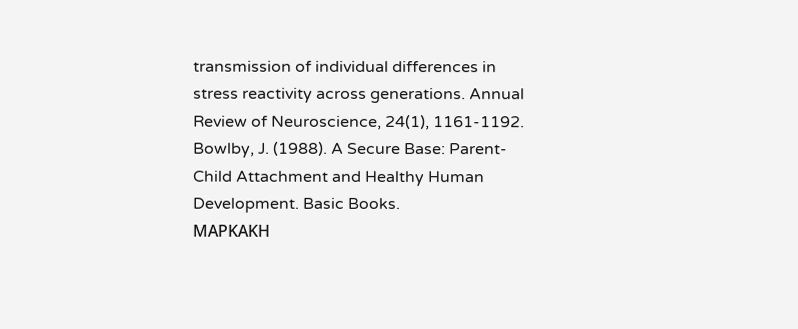transmission of individual differences in stress reactivity across generations. Annual Review of Neuroscience, 24(1), 1161-1192.
Bowlby, J. (1988). A Secure Base: Parent-Child Attachment and Healthy Human Development. Basic Books.
ΜΑΡΚΑΚΗ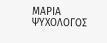ΜΑΡΙΑ ΨΥΧΟΛΟΓΟΣ